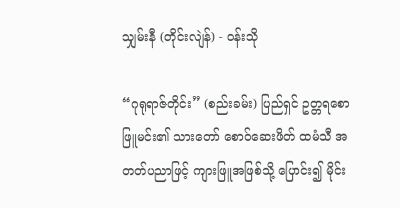သျှမ်းနီ (တိုင်းလျဲန်) - ဝန်းသို

“ဂုရုရာဇ်တိုင်း” (စည်းခမ်း) ပြည်ရှင် ဥတ္တရစောဖြူမင်း၏ သားတော် စောဝ်ဆေးဖိတ် ထမံသီ အတတ်ပညာဖြင့် ကျားဖြူအဖြစ်သို့ ပြောင်း၍ မိုင်း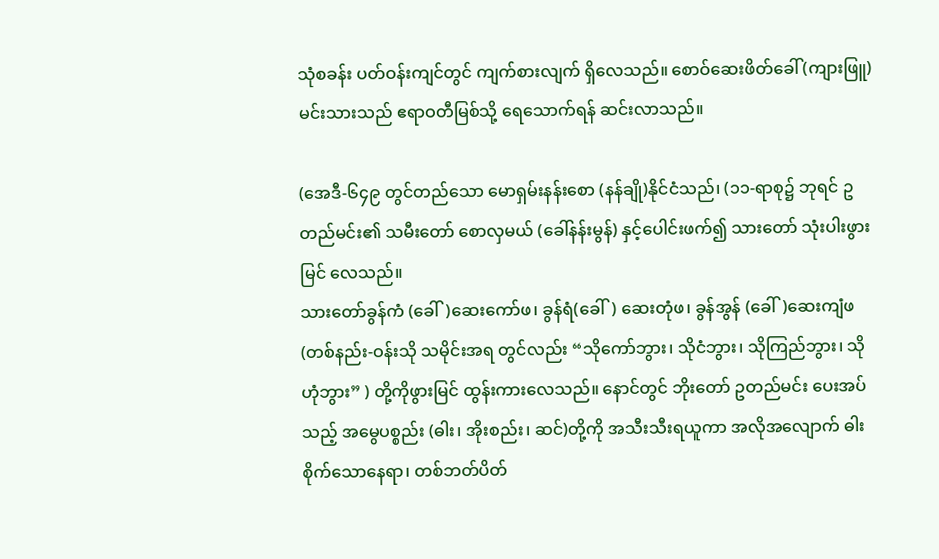သုံစခန်း ပတ်ဝန်းကျင်တွင် ကျက်စားလျက် ရှိလေသည်။ စောဝ်ဆေးဖိတ်ခေါ် (ကျားဖြူ) မင်းသားသည် ဧရာဝတီမြစ်သို့ ရေသောက်ရန် ဆင်းလာသည်။

(အေဒီ-၆၄၉ တွင်တည်သော မောရှမ်းနန်းစော (နန်ချို)နိုင်ငံသည်၊ (၁၁-ရာစု၌ ဘုရင် ဥတည်မင်း၏ သမီးတော် စောလှမယ် (ခေါ်နန်းမွန်) နှင့်ပေါင်းဖက်၍ သားတော် သုံးပါးဖွားမြင် လေသည်။
သားတော်ခွန်ကံ (ခေါ်)ဆေးကော်ဖ၊ ခွန်ရံ(ခေါ်) ဆေးတုံဖ၊ ခွန်အွန် (ခေါ်)ဆေးကျံဖ(တစ်နည်း-ဝန်းသို သမိုင်းအရ တွင်လည်း “သိုကော်ဘွား၊ သိုငံဘွား၊ သိုကြည်ဘွား၊ သိုဟုံဘွား” ) တို့ကိုဖွားမြင် ထွန်းကားလေသည်။ နောင်တွင် ဘိုးတော် ဥတည်မင်း ပေးအပ်သည့် အမွေပစ္စည်း (ဓါး၊ အိုးစည်း၊ ဆင်)တို့ကို အသီးသီးရယူကာ အလိုအလျောက် ဓါးစိုက်သောနေရာ၊ တစ်ဘတ်ပိတ်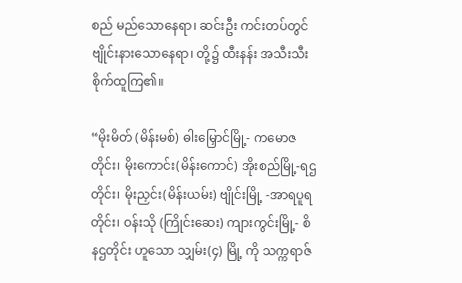စည် မည်သောနေရာ၊ ဆင်းဦး ကင်းတပ်တွင် ဗျိုင်းနားသောနေရာ၊ တို့၌ ထီးနန်း အသီးသီးစိုက်ထူကြ၏။

“မိုးမိတ် (မိန်းမစ်) ဓါးမြှောင်မြို့- ကမောဇတိုင်း၊ မိုးကောင်း(မိန်းကောင်) အိုးစည်မြို့-ရဌတိုင်း၊ မိုးညှင်း(မိန်းယမ်း) ဗျိုင်းမြို့ -အာရပူရတိုင်း၊ ဝန်းသို (ကြိုင်းဆေး) ကျားကွင်းမြို့- စိနဌတိုင်း ဟူသော သျှမ်း(၄) မြို့ ကို သက္ကရာဇ်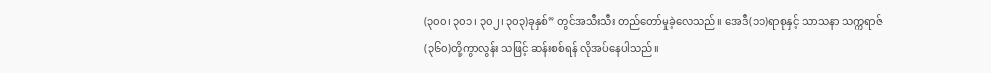(၃၀၀၊ ၃၀၁၊ ၃၀၂၊ ၃၀၃)ခုနှစ်” တွင်အသီးသီး တည်တော်မှုခဲ့လေသည်။ အေဒီ(၁၁)ရာစုနှင့် သာသနာ သက္ကရာဇ်(၃၆၀)တို့ကွာလွန်း သဖြင့် ဆန်းစစ်ရန် လိုအပ်နေပါသည်။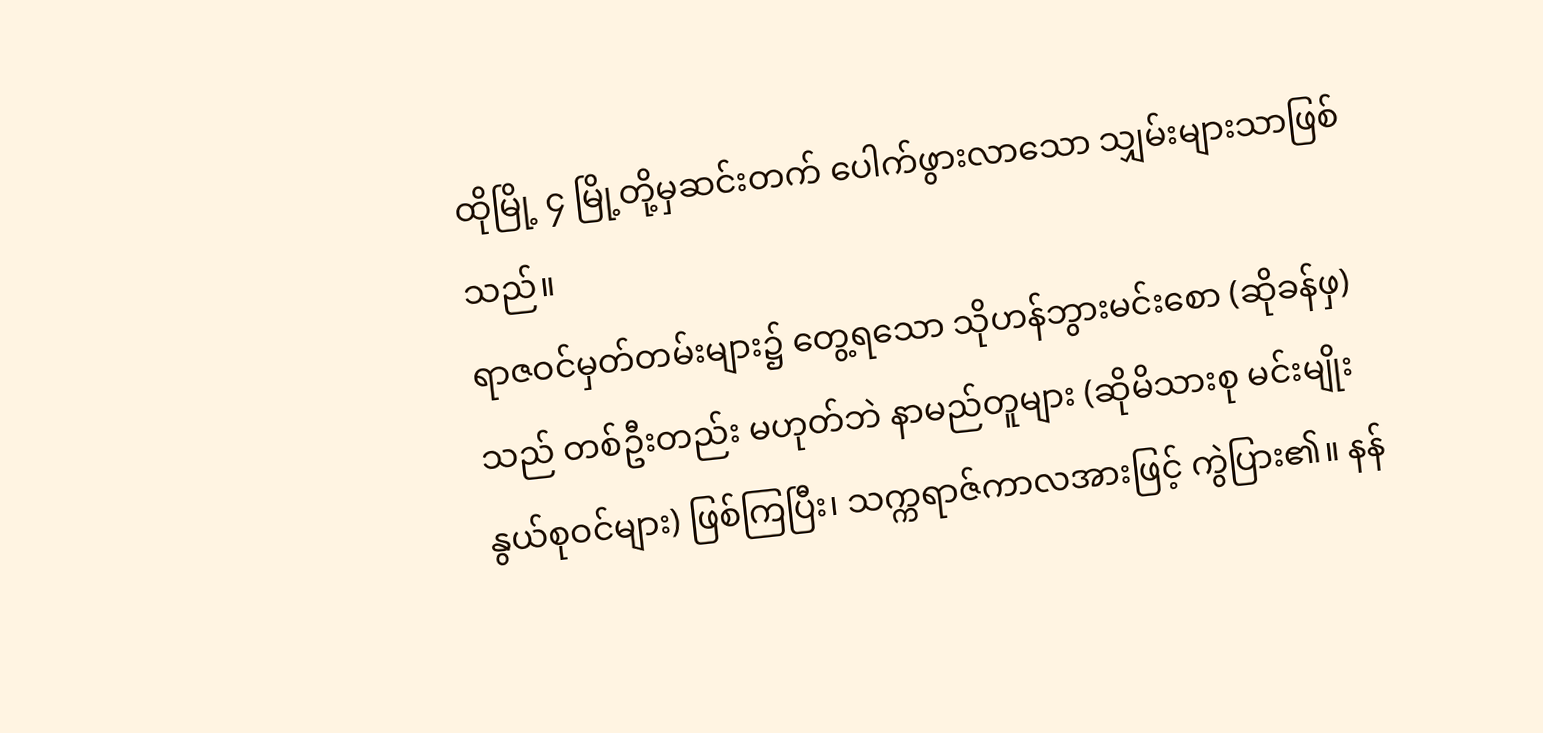ထိုမြို့ ၄ မြို့တို့မှဆင်းတက် ပေါက်ဖွားလာသော သျှမ်းများသာဖြစ်သည်။
ရာဇဝင်မှတ်တမ်းများ၌ တွေ့ရသော သိုဟန်ဘွားမင်းစော (ဆိုခန်ဖှ)သည် တစ်ဦးတည်း မဟုတ်ဘဲ နာမည်တူများ (ဆိုမိသားစု မင်းမျိုးနွယ်စုဝင်များ) ဖြစ်ကြပြီး၊ သက္ကရာဇ်ကာလအားဖြင့် ကွဲပြား၏။ နန်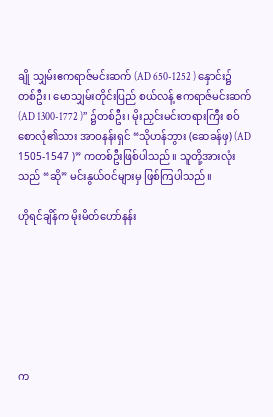ချို သျှမ်းဧကရာဇ်မင်းဆက် (AD 650-1252 ) နှောင်း၌တစ်ဦး၊ မောသျှမ်းတိုင်းပြည် စယ်လန့် ဧကရာဇ်မင်းဆက် (AD 1300-1772 )” ၌တစ်ဦး၊ မိုးညှင်းမင်းတရားကြီး စဝ်စောလုံ၏သား အာဝနန်းရှင် “သိုဟန်ဘွား (ဆေခန်ဖှ) (AD 1505-1547 )” ကတစ်ဦးဖြစ်ပါသည်။ သူတို့အားလုံးသည် “ဆို” မင်းနွယ်ဝင်များမှ ဖြစ်ကြပါသည်။

ဟိုရင်ချိန်က မိုးမိတ်ဟော်နန်း







က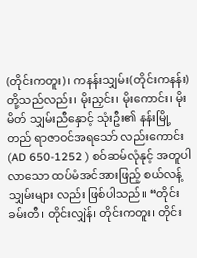(တိုင်းကတူး)၊ ကနန်းသျှမ်း(တိုင်းကနန်း) တို့သည်လည်း၊ မိုးညှင်း၊ မိုးကောင်း၊ မိုးမိတ် သျှမ်းညီနှောင့် သုံးဦး၏ နန်းမြို့တည် ရာဇာဝင်အရသော် လည်းကောင်း (AD 650-1252 ) စဝ်ဆမ်လုံနုင့် အတူပါလာသော ထပ်မံအင်အားဖြည့် စယ်လန့်သျှမ်းများ လည်း ဖြစ်ပါသည်။ “တိုင်းခမ်းတီ၊ တိုင်းလျှဲန်၊ တိုင်းကတူး၊ တိုင်း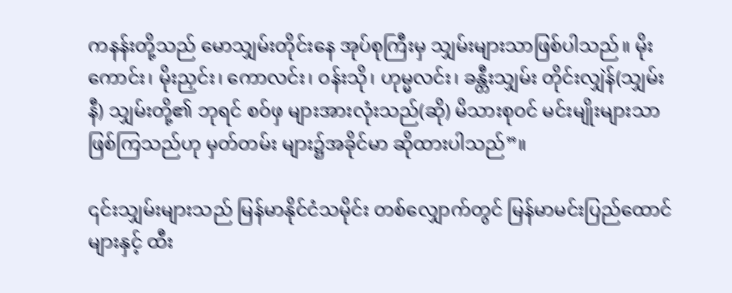ကနန်းတို့သည် မောသျှမ်းတိုင်းနေ အုပ်စုကြီးမှ သျှမ်းများသာဖြစ်ပါသည်။ မိုးကောင်း၊ မိုးညှင်း၊ ကောလင်း၊ ဝန်းသို၊ ဟုမ္မလင်း၊ ခန္တီးသျှမ်း တိုင်းလျှဲန်(သျှမ်းနီ) သျှမ်းတို့၏ ဘုရင် စဝ်ဖှ များအားလုံးသည်(ဆို) မိသားစုဝင် မင်းမျိုးများသာ ဖြစ်ကြသည်ဟု မှတ်တမ်း များ၌အခိုင်မာ ဆိုထားပါသည်”။

၎င်းသျှမ်းများသည် မြန်မာနိုင်ငံသမိုင်း တစ်လျှောက်တွင် မြန်မာမင်းပြည်ထောင် များနှင့် ထီး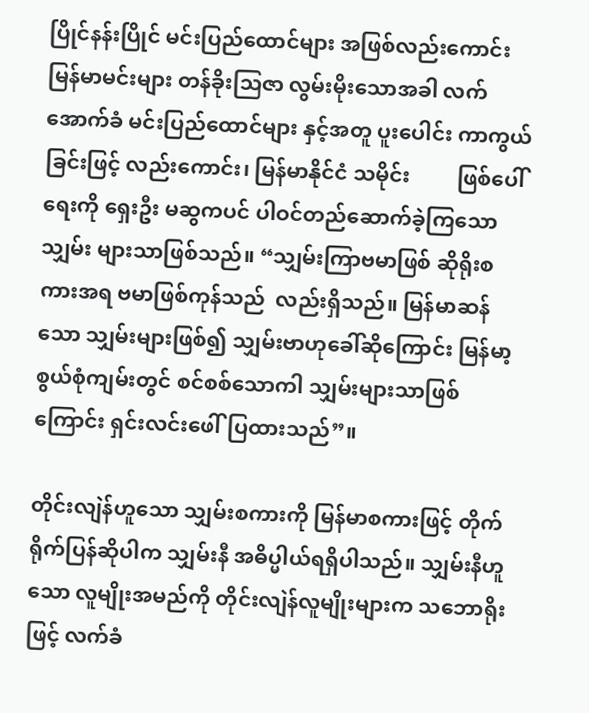ပြိုင်နန်းပြိုင် မင်းပြည်ထောင်များ အဖြစ်လည်းကောင်း မြန်မာမင်းများ တန်ခိုးသြဇာ လွမ်းမိုးသောအခါ လက်အောက်ခံ မင်းပြည်ထောင်များ နှင့်အတူ ပူးပေါင်း ကာကွယ်ခြင်းဖြင့် လည်းကောင်း၊ မြန်မာနိုင်ငံ သမိုင်း         ဖြစ်ပေါ် ရေးကို ရှေးဦး မဆွကပင် ပါဝင်တည်ဆောက်ခဲ့ကြသော သျှမ်း များသာဖြစ်သည်။ “သျှမ်းကြာဗမာဖြစ် ဆိုရိုးစကားအရ ဗမာဖြစ်ကုန်သည်  လည်းရှိသည်။ မြန်မာဆန်သော သျှမ်းများဖြစ်၍ သျှမ်းဗာဟုခေါ်ဆိုကြောင်း မြန်မာ့စွယ်စုံကျမ်းတွင် စင်စစ်သောကါ သျှမ်းများသာဖြစ်ကြောင်း ရှင်းလင်းဖေါ်ပြထားသည်”။

တိုင်းလျဲန်ဟူသော သျှမ်းစကားကို မြန်မာစကားဖြင့် တိုက်ရိုက်ပြန်ဆိုပါက သျှမ်းနီ အဓိပ္မါယ်ရရှိပါသည်။ သျှမ်းနီဟူသော လူမျိုးအမည်ကို တိုင်းလျဲန်လူမျိုးများက သဘောရိုးဖြင့် လက်ခံ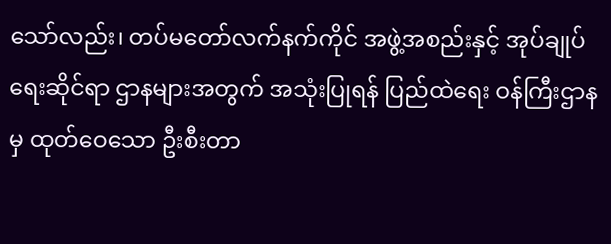သော်လည်း၊ တပ်မတော်လက်နက်ကိုင် အဖွဲ့အစည်းနှင့် အုပ်ချုပ်ရေးဆိုင်ရာ ဌာနများအတွက် အသုံးပြုရန် ပြည်ထဲရေး ဝန်ကြီးဌာနမှ ထုတ်ဝေသော ဦးစီးတာ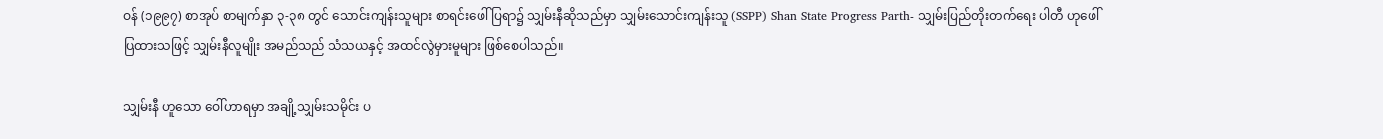ဝန် (၁၉၉၇) စာအုပ် စာမျက်နှာ ၃-၃၈ တွင် သောင်းကျန်းသူများ စာရင်းဖေါ်ပြရာ၌ သျှမ်းနီဆိုသည်မှာ သျှမ်းသောင်းကျန်းသူ (SSPP) Shan State Progress Parth- သျှမ်းပြည်တိုးတက်ရေး ပါတီ ဟုဖေါ်ပြထားသဖြင့် သျှမ်းနီလူမျိုး အမည်သည် သံသယနှင့် အထင်လွဲမှားမူများ ဖြစ်စေပါသည်။

သျှမ်းနီ ဟူသော ဝေါ်ဟာရမှာ အချို့သျှမ်းသမိုင်း ပ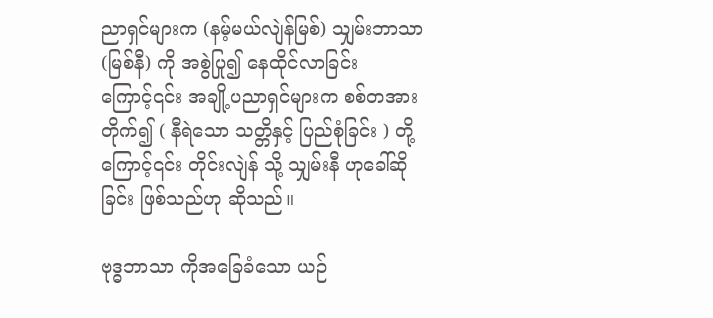ညာရှင်များက (နမ့်မယ်လျဲန်မြစ်) သျှမ်းဘာသာ (မြစ်နီ) ကို အစွဲပြု၍ နေထိုင်လာခြင်း ကြောင့်၎င်း အချို့ပညာရှင်များက စစ်တအားတိုက်၍ ( နီရဲသော သတ္တိနှင့် ပြည်စုံခြင်း ) တို့ ကြောင့်၎င်း တိုင်းလျဲန် သို့ သျှမ်းနီ ဟုခေါ်ဆိုခြင်း ဖြစ်သည်ဟု ဆိုသည်။

ဗုဒ္ဓဘာသာ ကိုအခြေခံသော ယဉ်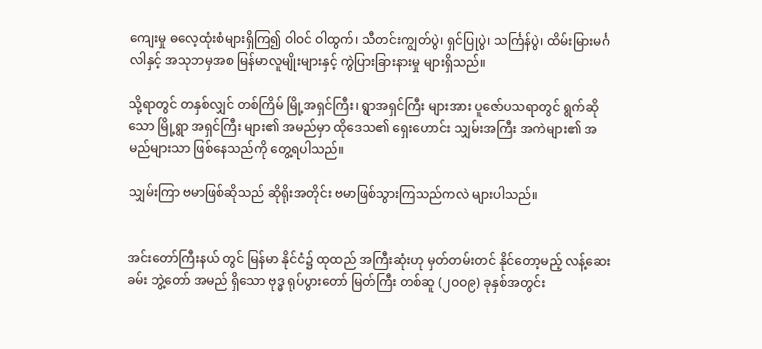ကျေးမှု ဓလေ့ထုံးစံများရှိကြ၍ ဝါဝင် ဝါထွက်၊ သီတင်းကျွတ်ပွဲ၊ ရှင်ပြုပွဲ၊ သင်္ကြန်ပွဲ၊ ထိမ်းမြားမင်္ဂလါနှင့် အသုဘမှအစ မြန်မာလူမျိုးများနှင့် ကွဲပြားခြားနားမှု များရှိသည်။

သို့ရာတွင် တနှစ်လျှင် တစ်ကြိမ် မြို့အရှင်ကြီး၊ ရွာအရှင်ကြီး များအား ပူဇော်ပသရာတွင် ရွက်ဆိုသော မြို့ရွာ အရှင်ကြီး များ၏ အမည်မှာ ထိုဒေသ၏ ရှေးဟောင်း သျှမ်းအကြီး အကဲများ၏ အမည်များသာ ဖြစ်နေသည်ကို တွေ့ရပါသည်။

သျှမ်းကြာ ဗမာဖြစ်ဆိုသည် ဆိုရိုးအတိုင်း ဗမာဖြစ်သွားကြသည်ကလဲ များပါသည်။


အင်းတော်ကြီးနယ် တွင် မြန်မာ နိုင်ငံ၌ ထုထည် အကြီးဆုံးဟု မှတ်တမ်းတင် နိုင်တော့မည့် လန့်ဆေးခမ်း ဘွဲ့တော် အမည် ရှိသော ဗုဒ္ဓ ရုပ်ပွားတော် မြတ်ကြီး တစ်ဆူ (၂ဝဝ၉) ခုနှစ်အတွင်း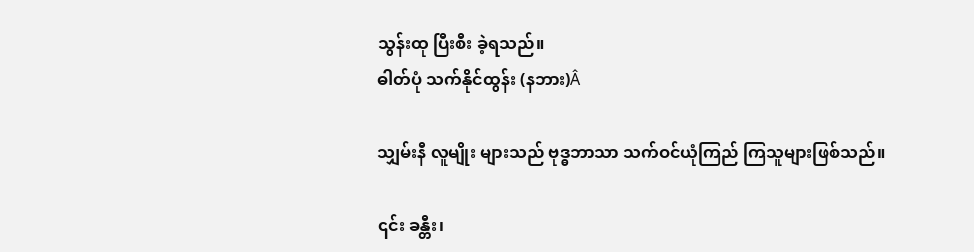သွန်းထု ပြီးစီး ခဲ့ရသည်။
ဓါတ်ပုံ သက်နိုင်ထွန်း (နဘား)Â

သျှမ်းနီ လူမျိုး များသည် ဗုဒ္ဓဘာသာ သက်ဝင်ယုံကြည် ကြသူများဖြစ်သည်။

၎င်း ခန္တီး၊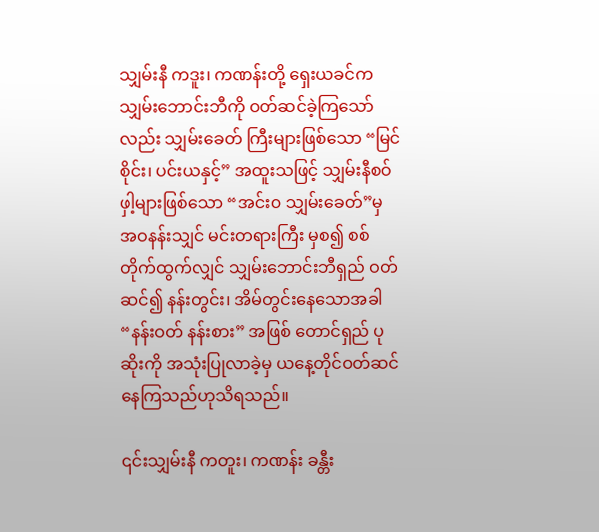သျှမ်းနီ ကဒူး၊ ကဏန်းတို့ ရှေးယခင်က သျှမ်းဘောင်းဘီကို ဝတ်ဆင်ခဲ့ကြသော်လည်း သျှမ်းခေတ် ကြီးများဖြစ်သော “မြင်စိုင်း၊ ပင်းယနှင့်” အထူးသဖြင့် သျှမ်းနီစဝ်ဖှါ့များဖြစ်သော “အင်း၀ သျှမ်းခေတ်”မှ အဝနန်းသျှင် မင်းတရားကြီး မှစ၍ စစ်တိုက်ထွက်လျှင် သျှမ်းဘောင်းဘီရှည် ဝတ်ဆင်၍ နန်းတွင်း၊ အိမ်တွင်းနေသောအခါ “နန်းဝတ် နန်းစား” အဖြစ် တောင်ရှည် ပုဆိုးကို အသုံးပြုလာခဲ့မှ ယနေ့တိုင်ဝတ်ဆင် နေကြသည်ဟုသိရသည်။

၎င်းသျှမ်းနီ ကတူး၊ ကဏန်း ခန္တီး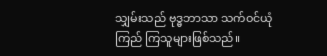သျှမ်းသည် ဗုဒ္ဓဘာသာ သက်ဝင်ယုံကြည် ကြသူများဖြစ်သည်။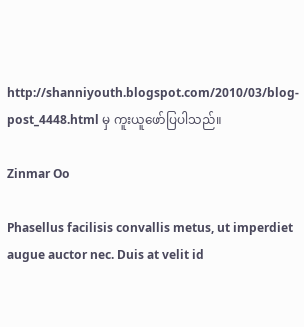http://shanniyouth.blogspot.com/2010/03/blog-post_4448.html မှ ကူးယူဖော်ပြပါသည်။

Zinmar Oo

Phasellus facilisis convallis metus, ut imperdiet augue auctor nec. Duis at velit id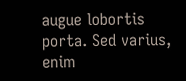augue lobortis porta. Sed varius, enim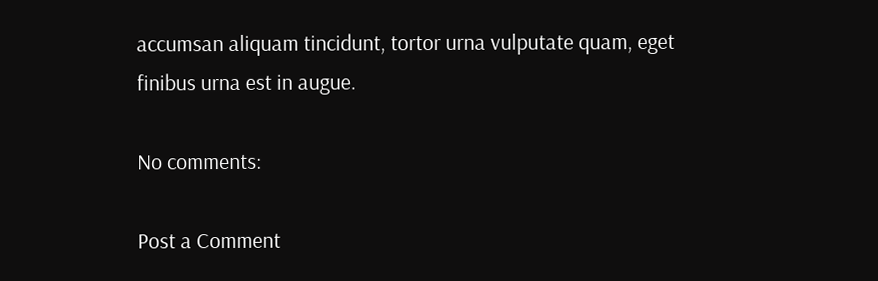accumsan aliquam tincidunt, tortor urna vulputate quam, eget finibus urna est in augue.

No comments:

Post a Comment